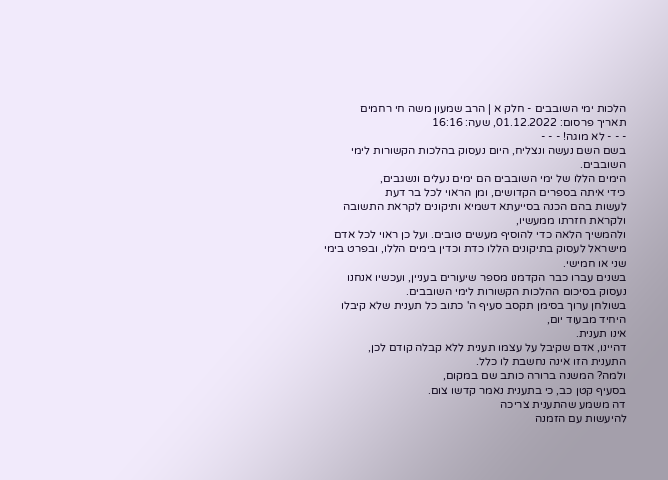הלכות ימי השובבים - חלק א | הרב שמעון משה חי רחמים
תאריך פרסום: 01.12.2022, שעה: 16:16
- - - לא מוגה! - - -
בשם השם נעשה ונצליח, היום נעסוק בהלכות הקשורות לימי השובבים.
הימים הללו של ימי השובבים הם ימים נעלים ונשגבים,
כידי איתה בספרים הקדושים, ומן הראוי לכל בר דעת
לעשות בהם הכנה בסייעתא דשמיא ותיקונים לקראת התשובה ולקראת חזרתו ממעשיו,
ולהמשיך הלאה כדי להוסיף מעשים טובים. ועל כן ראוי לכל אדם מישראל לעסוק בתיקונים הללו כדת וכדין בימים הללו, ובפרט בימי שני או חמישי.
בשנים עברו כבר הקדמנו מספר שיעורים בעניין, ועכשיו אנחנו נעסוק בסיכום ההלכות הקשורות לימי השובבים.
בשולחן ערוך בסימן תקסב סעיף ה' כתוב כל תענית שלא קיבלו היחיד מבעוד יום,
אינו תענית.
דהיינו, אדם שקיבל על עצמו תענית ללא קבלה קודם לכן,
התענית הזו אינה נחשבת לו כלל.
ולמה? המשנה ברורה כותב שם במקום,
בסעיף קטן כב, כי בתענית נאמר קדשו צום.
דה משמע שהתענית צריכה
להיעשות עם הזמנה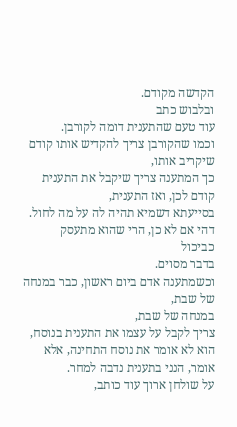הקדשה מקודם.
ובלבוש כתב
עוד טעם שהתענית דומה לקורבן.
וכמו שהקורבן צריך להקדיש אותו קודם שיקריב אותו,
כך המתענה צריך שיקבל את התענית קודם לכן, ואז התענית,
בסייעתא דשמיא תהיה לה על מה לחול.
דהי אם לא כן, הרי שהוא מתעסק
כביכול
בדבר מסוים.
וכשמתענה אדם ביום ראשון, כבר במנחה של שבת,
במנחה של שבת,
צריך לקבל על עצמו את התענית בנוסח,
הוא לא אומר את נוסח התחינה, אלא אומר, הנני בתענית נדבה למחר.
על שולחן ארוך עוד כותב,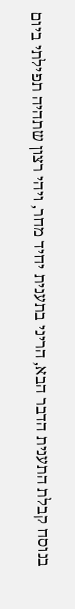בנוסח קבלת התענית הדבר הבא, הריני בתענית יחיד מחר, ויהי רצון שתהיה תפילתי ביום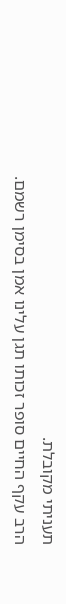תעניתי מקובלת.
הרב עקף החיים סופר זכותו תגן עלינו אמן בסימן רשמם.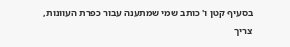בסעיף קטן ו' כותב שמי שמתענה עבור כפרת העוונות,
צריך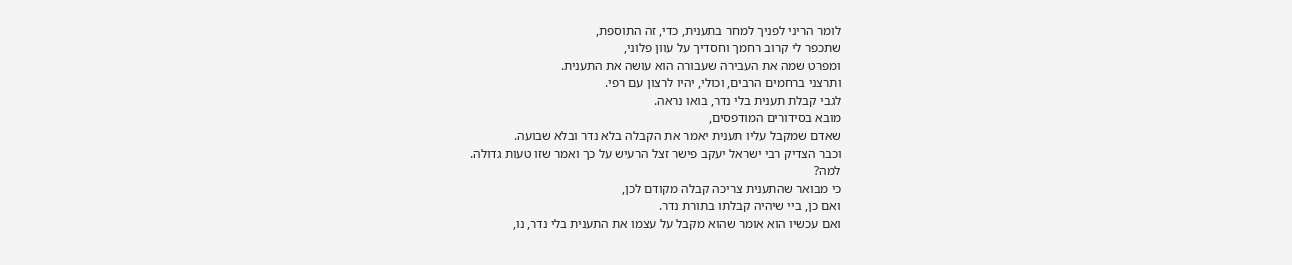לומר הריני לפניך למחר בתענית, כדי, זה התוספת,
שתכפר לי קרוב רחמך וחסדיך על עוון פלוני,
ומפרט שמה את העבירה שעבורה הוא עושה את התענית.
ותרצני ברחמים הרבים, וכולי, יהיו לרצון עם רפי.
לגבי קבלת תענית בלי נדר, בואו נראה.
מובא בסידורים המודפסים,
שאדם שמקבל עליו תענית יאמר את הקבלה בלא נדר ובלא שבועה.
וכבר הצדיק רבי ישראל יעקב פישר זצל הרעיש על כך ואמר שזו טעות גדולה.
למה?
כי מבואר שהתענית צריכה קבלה מקודם לכן,
ואם כן, ביי שיהיה קבלתו בתורת נדר.
ואם עכשיו הוא אומר שהוא מקבל על עצמו את התענית בלי נדר, נו,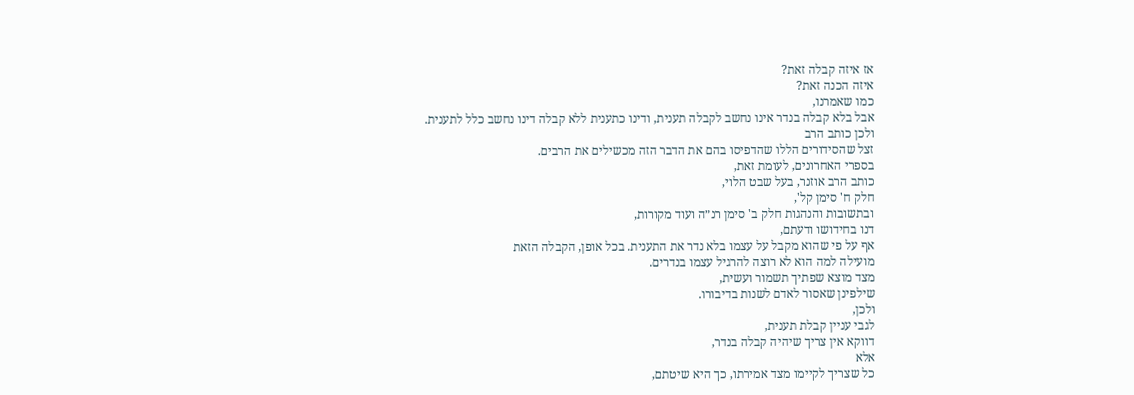אז איזה קבלה זאת?
איזה הכנה זאת?
כמו שאמרנו,
אבל בלא קבלה בנדר אינו נחשב לקבלה תענית, ודינו כתענית ללא קבלה דינו נחשב כלל לתענית.
ולכן כותב הרב
זצל שהסידורים הללו שהדפיסו בהם את הדבר הזה מכשילים את הרבים.
בספרי האחרונים, לעומת זאת,
כותב הרב אוזנר, בעל שבט הלוי,
חלק ח' סימן קל',
ובתשובות והנהגות חלק ב' סימן רנ״ה ועוד מקורות,
דנו בחידושו ודעתם,
אף על פי שהוא מקבל על עצמו בלא נדר את התענית. בכל אופן, הקבלה הזאת
מועילה למה הוא לא רוצה להרגיל עצמו בנדרים.
מצד מוצא שפתיך תשמור ועשית,
שילפינן שאסור לאדם לשנות בדיבורו.
ולכן,
לגבי עניין קבלת תענית,
דווקא אין צריך שיהיה קבלה בנדר,
אלא
כל שצריך לקיימו מצד אמירתו, כך היא שיטתם,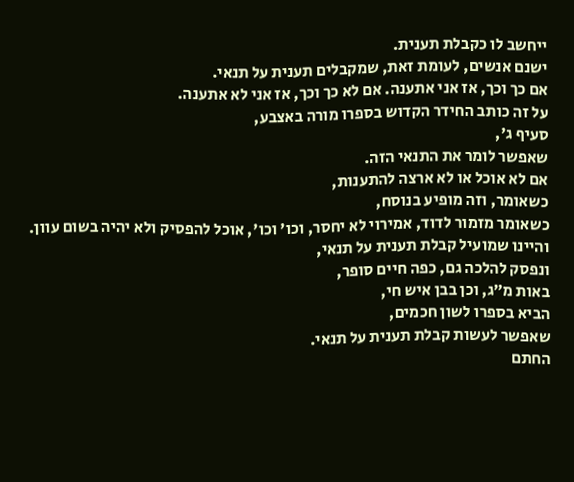ייחשב לו כקבלת תענית.
ישנם אנשים, לעומת זאת, שמקבלים תענית על תנאי.
אם כך וכך, אז אני אתענה. אם לא כך וכך, אז אני לא אתענה.
על זה כותב החידר הקדוש בספרו מורה באצבע,
סעיף ג',
שאפשר לומר את התנאי הזה.
אם לא אוכל או לא ארצה להתענות,
כשאומר, וזה מופיע בנוסח,
כשאומר מזמור לדוד, אמירוי לא יחסר, וכו' וכו', אוכל להפסיק ולא יהיה בשום עוון.
והיינו שמועיל קבלת תענית על תנאי,
ונפסק להלכה גם, כפה חיים סופר,
באות מ״ג, וכן בבן איש חי,
הביא בספרו לשון חכמים,
שאפשר לעשות קבלת תענית על תנאי.
החתם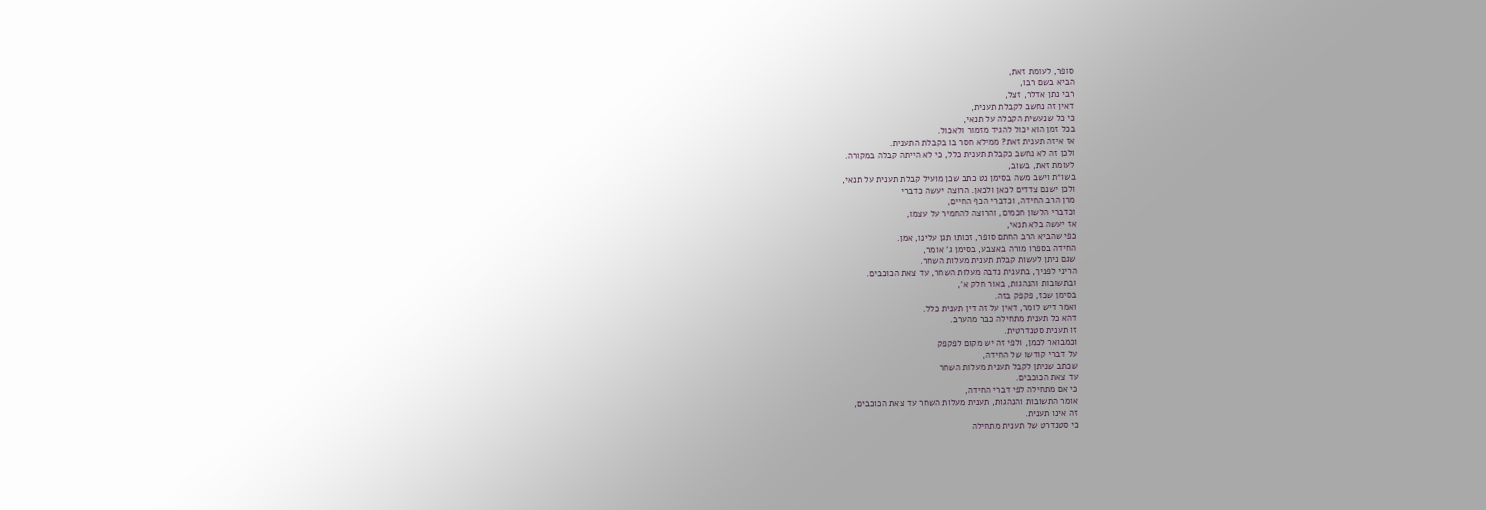סופר, לעומת זאת,
הביא בשם רבו,
רבי נתן אדלר, זצל,
דאין זה נחשב לקבלת תענית,
כי כל שנעשית הקבלה על תנאי,
בכל זמן הוא יכול להגיד מזמור ולאכול.
אז איזה תענית זאת? ממילא חסר בו בקבלת התענית.
ולכן זה לא נחשב כקבלת תענית כלל, כי לא הייתה קבלה במקורה.
לעומת זאת, בשוב,
בשו״ת וישב משה בסימן נט כתב שכן מועיל קבלת תענית על תנאי,
ולכן ישנם צדדים לכאן ולכאן. הרוצה יעשה כדברי
מרן הרב החידה, וכדברי הכף החיים,
וכדברי הלשון חכמים, והרוצה להחמיר על עצמו,
אז יעשה בלא תנאי,
כפי שהביא הרב החתם סופר, זכותו תגן עלינו, אמן.
החידה בספרו מורה באצבע, בסימן ג' אומר,
שגם ניתן לעשות קבלת תענית מעלות השחר.
הריני לפניך, בתענית נדבה מעלות השחר, עד צאת הכוכבים.
ובתשובות והנהגות, באור חלק א',
בסימן שכז, פקפק בזה.
ואמר דיש לומר, דאין על זה דין תענית כלל.
דהא כל תענית מתחילה כבר מהערב.
זו תענית סטנדרטית.
וכמבואר לכמן, ולפי זה יש מקום לפקפק
על דברי קודשו של החידה,
שכתב שניתן לקבל תענית מעלות השחר
עד צאת הכוכבים.
כי אם מתחילה לפי דברי החידה,
אומר התשובות והנהגות, תענית מעלות השחר עד צאת הכוכבים,
זה אינו תענית.
כי סטנדרט של תענית מתחילה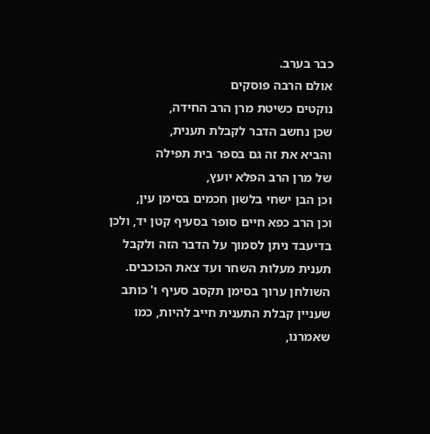כבר בערב.
אולם הרבה פוסקים
נוקטים כשיטת מרן הרב החידה,
שכן נחשב הדבר לקבלת תענית,
והביא את זה גם בספר בית תפילה
של מרן הרב הפלא יועץ,
וכן הבן ישחי בלשון חכמים בסימן עין,
וכן הרב כפא חיים סופר בסעיף קטן יד, ולכן בדיעבד ניתן לסמוך על הדבר הזה ולקבל תענית מעלות השחר ועד צאת הכוכבים.
השולחן ערוך בסימן תקסב סעיף ו' כותב שעניין קבלת התענית חייב להיות, כמו שאמרנו,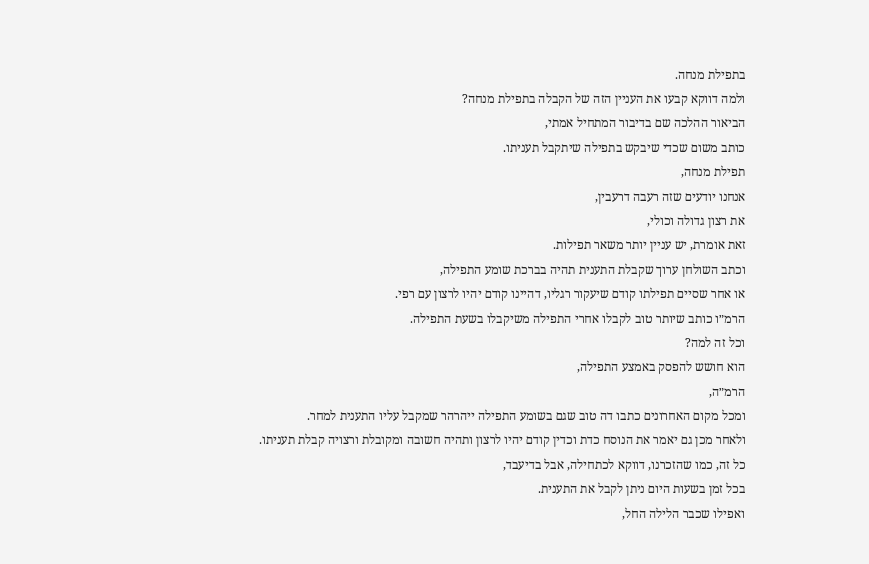בתפילת מנחה.
ולמה דווקא קבעו את העניין הזה של הקבלה בתפילת מנחה?
הביאור ההלכה שם בדיבור המתחיל אמתי,
כותב משום שכדי שיבקש בתפילה שיתקבל תעניתו.
תפילת מנחה,
אנחנו יודעים שזה רעבה דרעבין,
את רצון גדולה וכולי,
זאת אומרת, יש עניין יותר משאר תפילות.
וכתב השולחן ערוך שקבלת התענית תהיה בברכת שומע התפילה,
או אחר שסיים תפילתו קודם שיעקור רגליו, דהיינו קודם יהיו לרצון עם רפי.
הרמ״ו כותב שיותר טוב לקבלו אחרי התפילה משיקבלו בשעת התפילה.
וכל זה למה?
הוא חושש להפסק באמצע התפילה,
הרמ״ה,
ומכל מקום האחרונים כתבו דה טוב שגם בשומע התפילה ייהרהר שמקבל עליו התענית למחר.
ולאחר מכן גם יאמר את הנוסח כדת וכדין קודם יהיו לרצון ותהיה חשובה ומקובלת ורצויה קבלת תעניתו.
כל זה, כמו שהזכרנו, דווקא לכתחילה, אבל בדיעבד,
בכל זמן בשעות היום ניתן לקבל את התענית.
ואפילו שכבר הלילה החל,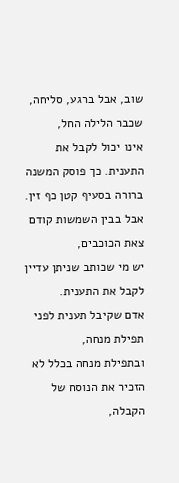שוב, אבל ברגע, סליחה, שכבר הלילה החל,
אינו יכול לקבל את התענית. כך פוסק המשנה ברורה בסעיף קטן כף זין.
אבל בבין השמשות קודם צאת הכוכבים,
יש מי שכותב שניתן עדיין לקבל את התענית.
אדם שקיבל תענית לפני תפילת מנחה,
ובתפילת מנחה בכלל לא הזכיר את הנוסח של הקבלה,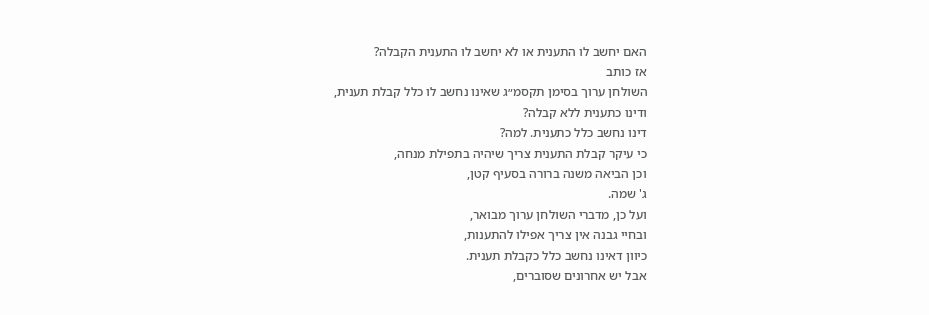האם יחשב לו התענית או לא יחשב לו התענית הקבלה?
אז כותב
השולחן ערוך בסימן תקסמ״ג שאינו נחשב לו כלל קבלת תענית,
ודינו כתענית ללא קבלה?
דינו נחשב כלל כתענית. למה?
כי עיקר קבלת התענית צריך שיהיה בתפילת מנחה,
וכן הביאה משנה ברורה בסעיף קטן,
ג' שמה.
ועל כן, מדברי השולחן ערוך מבואר,
ובחיי גבנה אין צריך אפילו להתענות,
כיוון דאינו נחשב כלל כקבלת תענית.
אבל יש אחרונים שסוברים,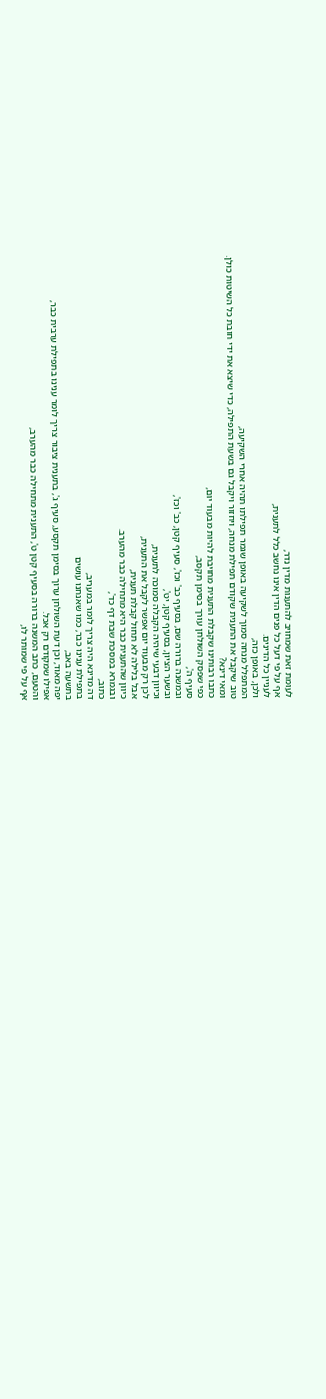לעומת זאת שמחויב להתענות מדין נדר,
אף על פי דעל כל פנים הדין אינו נחשב כלל לתענית,
לעניין כל הדינים.
ולכן, באופן כזה,
המתפלל מנחה סמוך לשקיעה באופן שגמר תפילתו תהיה אחרי השקיעה,
טוב שיקבל את התענית שקודם תפילת מנחה, ויחזור ויקבל גם בשעת התפילה, כדי שיצא את ידי חובת כל השיטות כולן.
ומאי דינא?
כתבו רבותינו שקבלת התענית מחויבת להיות מבעוד יום,
כפי שפסק השולחן עורך בסימן תקסב,
סעיף ה',
ובמשנה ברורה שם, בסעיף כב' וכז', סעיף קטן, כב' וכז',
ובשער הציון, בסעיף קטן, יט',
וכיוון דבעי שיהיה הקבלה סמוכה לתענית,
לכן רק מבעוד יום אפשר לקבל את התענית,
אבל בלילה לא תחול קבלת תענית,
כיוון שהתענית כבר היא מתחילה כבר מהערב.
ובגמרא במסכת שבת דף כד',
כתוב,
דה מדינא היה צריך לומר במעריב,
בתפילת ענינו כבר, כמו שאנחנו עושים
בתשעה באב,
יפה מאוד, וכן דעת השולחן ערוך בסימן תקסע, סעיף ג', בתענית ציבור צריך לומר ענינו בתפילת ערבית כבר,
אפילו שמקודם רק אכל.
והטעם, כתב המשנה ברורה בסעיף קטן ט', התענית מתחילה כבר מהערב,
אף על פי שמותר לו,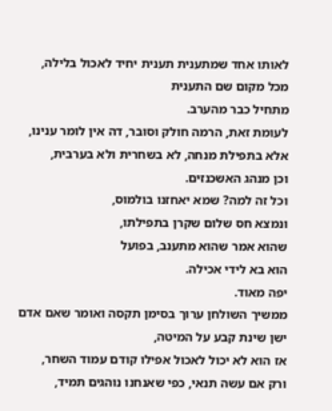לאותו אחד שמתענית תענית יחיד לאכול בלילה,
מכל מקום שם התענית
מתחיל כבר מהערב.
לעומת זאת, הרמה חולק וסובר, דה אין לומר ענינו,
אלא בתפילת מנחה, לא בשחרית ולא בערבית,
וכן מנהג האשכנזים.
וכל זה למה? שמא יאחזנו בולמוס,
ונמצא חס שלום שקרן בתפילתו,
שהוא אמר שהוא מתענב, בפועל
הוא בא לידי אכילה.
יפה מאוד.
ממשיך השולחן ערוך בסימן תקסה ואומר שאם אדם ישן שינת קבע על המיטה,
אז הוא לא יכול לאכול אפילו קודם עמוד השחר,
ורק אם עשה תנאי, כפי שאנחנו נוהגים תמיד,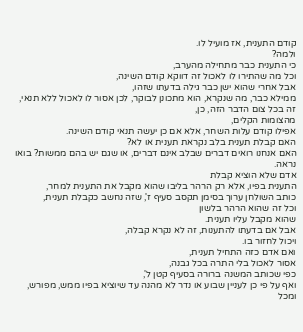קודם התענית, אז מועיל לו.
ולמה?
כי התענית כבר מתחילה מהערב,
וכל מה שהתירו לו לאכול זה דווקא קודם השינה,
אבל אחרי שהוא ישן כבר גילה בדעתו שזהו,
ממילא כבר, מה שנקרא, הוא מתכונן לבוקר, לכן אסור לו לאכול ללא תנאי,
זה בכל צום הדבר הזה, כן,
מהצומות הקלים,
אפילו קודם עלות השחר, אלא אם כן יעשה תנאי קודם השינה.
האם קבלת תענית בלב נקראת תענית או לא?
האם אנחנו רואים דברים שבלב אינם דברים, או שגם יש בהם ממשות? בואו נראה.
אדם שלא הוציא קבלת
התענית בפיו, אלא רק הרהר בליבו שהוא מקבל את התענית למחר,
כותב השולחן ערוך בסימן תקסב סעיף ז', שזה נחשב כקבלת תענית,
וכל זה שהוא הרהר בלשון
שהוא מקבל עליו תענית.
אבל אם בדעתו להתענות, זה לא נקרא קבלה,
ויכול לחזור בו.
ואם אדם כזה התחיל תענית,
אסור לאכול בלי התרה בכל גבנה,
כפי שכותב המשנה ברורה בסעיף קטן ל',
ואף על פי כן לעניין שבוע או נדר לא מהנה עד שיוציא בפיו ממש, מפורש,
ומכל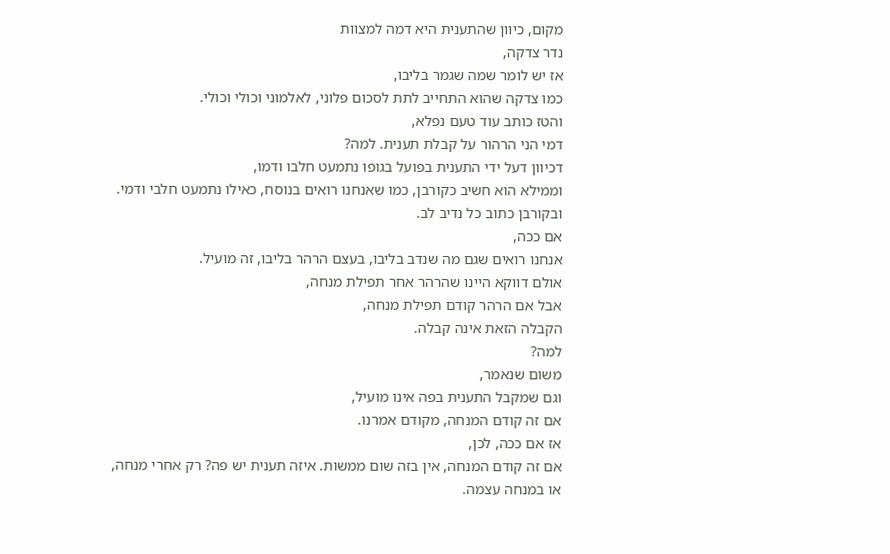מקום, כיוון שהתענית היא דמה למצוות
נדר צדקה,
אז יש לומר שמה שגמר בליבו,
כמו צדקה שהוא התחייב לתת לסכום פלוני, לאלמוני וכולי וכולי.
והטז כותב עוד טעם נפלא,
דמי הני הרהור על קבלת תענית. למה?
דכיוון דעל ידי התענית בפועל בגופו נתמעט חלבו ודמו,
וממילא הוא חשיב כקורבן, כמו שאנחנו רואים בנוסח, כאילו נתמעט חלבי ודמי.
ובקורבן כתוב כל נדיב לב.
אם ככה,
אנחנו רואים שגם מה שנדב בליבו, בעצם הרהר בליבו, זה מועיל.
אולם דווקא היינו שהרהר אחר תפילת מנחה,
אבל אם הרהר קודם תפילת מנחה,
הקבלה הזאת אינה קבלה.
למה?
משום שנאמר,
וגם שמקבל התענית בפה אינו מועיל,
אם זה קודם המנחה, מקודם אמרנו.
אז אם ככה, לכן,
אם זה קודם המנחה, אין בזה שום ממשות. איזה תענית יש פה? רק אחרי מנחה,
או במנחה עצמה.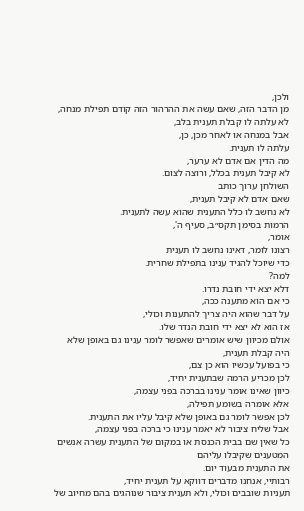ולכן,
מן הדבר הזה, שאם עשה את ההרהור הזה קודם תפילת מנחה, לא עלתה לו קבלת תענית בלב,
אבל במנחה או לאחר מכן, כן,
עלתה לו תענית.
מה הדין אם אדם לא ערער,
לא קיבל תענית בכלל, ורוצה לצום.
השולחן ערוך כותב
שאם אדם לא קיבל תענית,
לא נחשב לו כלל התענית שהוא עשה לתענית.
הרמות בסימן תקס״ב, סעיף ה',
אומר,
רצונו לומר, דאינו נחשב לו תענית
כדי שיוכל להגיד ענינו בתפילת שחרית.
למה?
דלא יצא ידי חובת נדרו.
כי אם הוא מתענה ככה,
על דבר שהוא היה צריך להתענות וכולי,
אז הוא לא יצא ידי חובת הנדר שלו.
אולם מכיוון שיש אומרים שאפשר לומר ענינו גם באופן שלא היה קבלת תענית,
כי בפועל עכשיו הוא כן צם,
לכן מכריע הרמה שבתענית יחיד,
כיוון שאינו אומר ענינו בברכה בפני עצמה,
אלא אומרה בשומע תפילה,
לכן אפשר לומר גם באופן שלא קיבל עליו את התענית.
אבל שליח ציבור לא יאמר ענינו כי ברכה בפני עצמה,
כל שאין שם בבית הכנסת או במקום של התענית עשרה אנשים המטענים שקיבלו עליהם
את התענית מבעוד יום.
רבותיי, אנחנו מדברים דווקא על תענית יחיד,
תעניות שובבים וכולי, ולא תענית ציבור שנוהגים בהם מחיוב של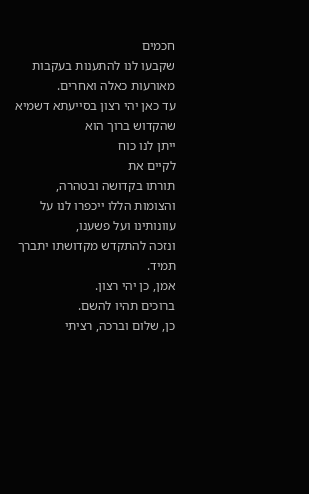חכמים
שקבעו לנו להתענות בעקבות מאורעות כאלה ואחרים.
עד כאן יהי רצון בסייעתא דשמיא שהקדוש ברוך הוא
ייתן לנו כוח
לקיים את
תורתו בקדושה ובטהרה,
והצומות הללו ייכפרו לנו על עוונותינו ועל פשענו,
ונזכה להתקדש מקדושתו יתברך תמיד.
אמן, כן יהי רצון.
ברוכים תהיו להשם.
כן, שלום וברכה, רציתי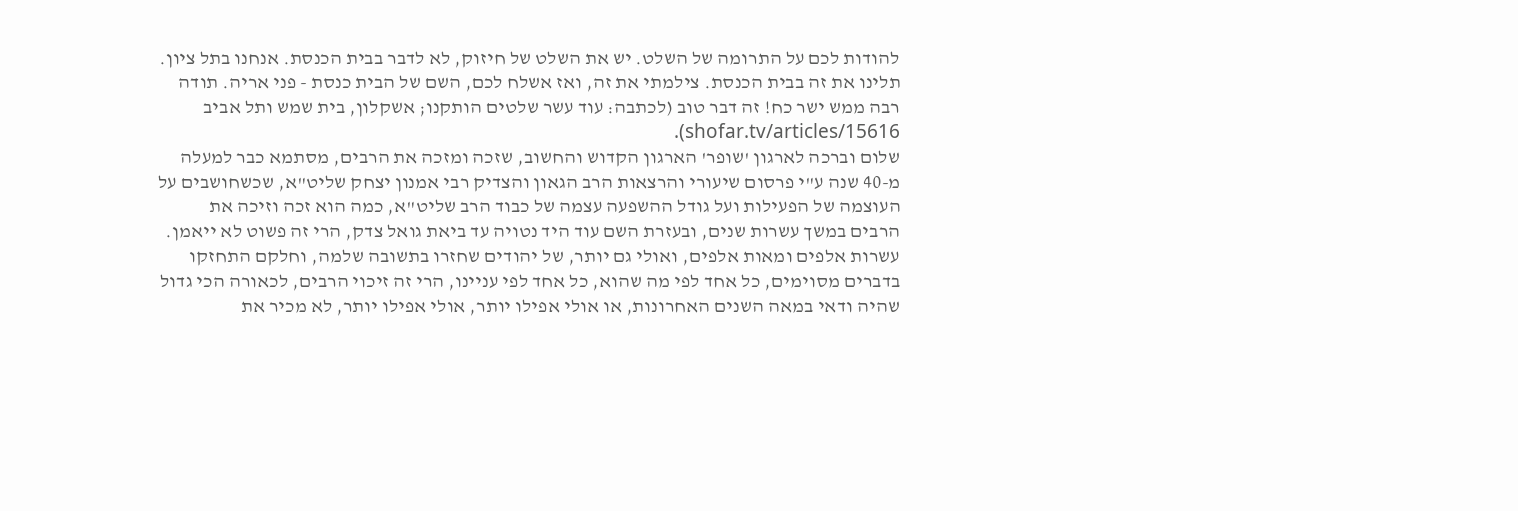להודות לכם על התרומה של השלט. יש את השלט של חיזוק, לא לדבר בבית הכנסת. אנחנו בתל ציון. תלינו את זה בבית הכנסת. צילמתי את זה, ואז אשלח לכם, השם של הבית כנסת - פני אריה. תודה רבה ממש ישר כח! זה דבר טוב (לכתבה: עוד עשר שלטים הותקנו; אשקלון, בית שמש ותל אביב shofar.tv/articles/15616).
שלום וברכה לארגון 'שופר' הארגון הקדוש והחשוב, שזכה ומזכה את הרבים, מסתמא כבר למעלה מ-40 שנה ע"י פרסום שיעורי והרצאות הרב הגאון והצדיק רבי אמנון יצחק שליט"א, שכשחושבים על העוצמה של הפעילות ועל גודל ההשפעה עצמה של כבוד הרב שליט"א, כמה הוא זכה וזיכה את הרבים במשך עשרות שנים, ובעזרת השם עוד היד נטויה עד ביאת גואל צדק, הרי זה פשוט לא ייאמן. עשרות אלפים ומאות אלפים, ואולי גם יותר, של יהודים שחזרו בתשובה שלמה, וחלקם התחזקו בדברים מסוימים, כל אחד לפי מה שהוא, כל אחד לפי עניינו, הרי זה זיכוי הרבים, לכאורה הכי גדול שהיה ודאי במאה השנים האחרונות, או אולי אפילו יותר, אולי אפילו יותר, לא מכיר את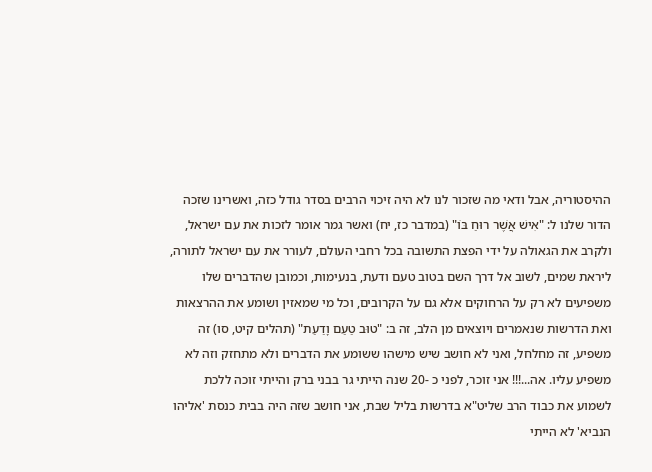ההיסטוריה, אבל ודאי מה שזכור לנו לא היה זיכוי הרבים בסדר גודל כזה, ואשרינו שזכה הדור שלנו ל: "אִישׁ אֲשֶׁר רוּחַ בּוֹ" (במדבר כז, יח) ואשר גמר אומר לזכות את עם ישראל, ולקרב את הגאולה על ידי הפצת התשובה בכל רחבי העולם, לעורר את עם ישראל לתורה, ליראת שמים, לשוב אל דרך השם בטוב טעם ודעת, בנעימות, וכמובן שהדברים שלו משפיעים לא רק על הרחוקים אלא גם על הקרובים, וכל מי שמאזין ושומע את ההרצאות ואת הדרשות שנאמרים ויוצאים מן הלב, זה ב: "טוּב טַעַם וָדַעַת" (תהלים קיט, סו) זה משפיע, זה מחלחל, ואני לא חושב שיש מישהו ששומע את הדברים ולא מתחזק וזה לא משפיע עליו. אה...!!! אני זוכר, לפני כ -20 שנה הייתי גר בבני ברק והייתי זוכה ללכת לשמוע את כבוד הרב שליט"א בדרשות בליל שבת, אני חושב שזה היה בבית כנסת 'אליהו הנביא' לא הייתי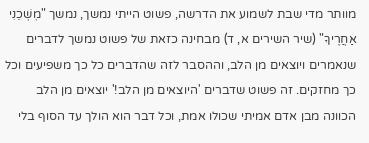מוותר מדי שבת לשמוע את הדרשה, פשוט הייתי נמשך, נמשך "מׇשְׁכֵנִי אַחֲרֶיךָ" (שיר השירים א, ד) מבחינה כזאת של פשוט נמשך לדברים שנאמרים ויוצאים מן הלב, וההסבר לזה שהדברים כל כך משפיעים וכל כך מחזקים. זה פשוט שדברים 'היוצאים מן הלב!' יוצאים מן הלב הכוונה מבן אדם אמיתי שכולו אמת, וכל דבר הוא הולך עד הסוף בלי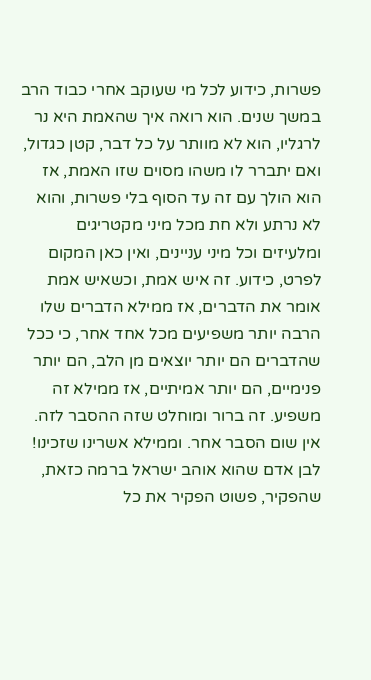פשרות, כידוע לכל מי שעוקב אחרי כבוד הרב במשך שנים. הוא רואה איך שהאמת היא נר לרגליו, הוא לא מוותר על כל דבר, קטן כגדול, ואם יתברר לו משהו מסוים שזו האמת, אז הוא הולך עם זה עד הסוף בלי פשרות, והוא לא נרתע ולא חת מכל מיני מקטריגים ומלעיזים וכל מיני עניינים, ואין כאן המקום לפרט, כידוע. זה איש אמת, וכשאיש אמת אומר את הדברים, אז ממילא הדברים שלו הרבה יותר משפיעים מכל אחד אחר, כי ככל שהדברים הם יותר יוצאים מן הלב, הם יותר פנימיים, הם יותר אמיתיים, אז ממילא זה משפיע. זה ברור ומוחלט שזה ההסבר לזה. אין שום הסבר אחר. וממילא אשרינו שזכינו! לבן אדם שהוא אוהב ישראל ברמה כזאת, שהפקיר, פשוט הפקיר את כל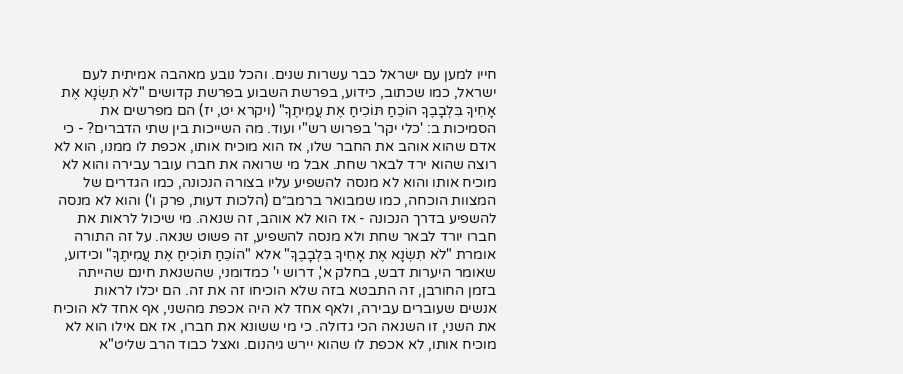חייו למען עם ישראל כבר עשרות שנים. והכל נובע מאהבה אמיתית לעם ישראל, כמו שכתוב, כידוע, בפרשת השבוע בפרשת קדושים "לֹא תִשְׂנָא אֶת אָחִיךָ בִּלְבָבֶךָ הוֹכֵחַ תּוֹכִיחַ אֶת עֲמִיתֶךָ" (ויקרא יט, יז) הם מפרשים את הסמיכות ב: 'כלי יקר' בפרוש רש"י ועוד. מה השייכות בין שתי הדברים? - כי אדם שהוא אוהב את החבר שלו, אז הוא מוכיח אותו, אכפת לו ממנו, הוא לא רוצה שהוא ירד לבאר שחת. אבל מי שרואה את חברו עובר עבירה והוא לא מוכיח אותו והוא לא מנסה להשפיע עליו בצורה הנכונה, כמו הגדרים של המצוות הוכחה, כמו שמבואר ברמב״ם (הלכות דעות, פרק ו') והוא לא מנסה להשפיע בדרך הנכונה - אז הוא לא אוהב, זה שנאה. מי שיכול לראות את חברו יורד לבאר שחת ולא מנסה להשפיע, זה פשוט שנאה. על זה התורה אומרת "לֹא תִשְׂנָא אֶת אָחִיךָ בִּלְבָבֶךָ" אלא "הוֹכֵחַ תּוֹכִיחַ אֶת עֲמִיתֶךָ" וכידוע, שאומר היערות דבש, בחלק א', דרוש י' כמדומני, שהשנאת חינם שהייתה בזמן החורבן, זה התבטא בזה שלא הוכיחו זה את זה. הם יכלו לראות אנשים שעוברים עבירה, ולאף אחד לא היה אכפת מהשני, אף אחד לא הוכיח את השני, זו השנאה הכי גדולה. כי מי ששונא את חברו, אז אם אילו הוא לא מוכיח אותו, לא אכפת לו שהוא יירש גיהנום. ואצל כבוד הרב שליט"א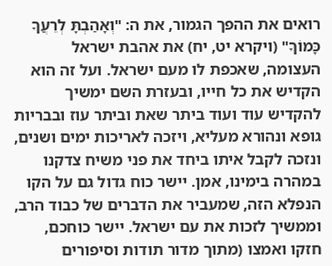רואים את ההפך הגמור, את ה: "וְאָהַבְתָּ לְרֵעֲךָ כָּמוֹךָ" (ויקרא יט, יח) את אהבת ישראל העצומה, שאכפת לו מעם ישראל. ועל זה הוא הקדיש את כל חייו, ובעזרת השם ימשיך להקדיש עוד ועוד ביתר שאת וביתר עוז ובבריות גופא ונהורא מעליא, ויזכה לאריכות ימים ושנים, ונזכה לקבל איתו ביחד את פני משיח צדקנו במהרה בימינו, אמן. יישר כוח גדול גם על הקו הנפלא הזה, שמעביר את הדברים של כבוד הרב, וממשיך לזכות את עם ישראל. יישר כוחכם, חזקו ואמצו (מתוך מדור תודות וסיפורים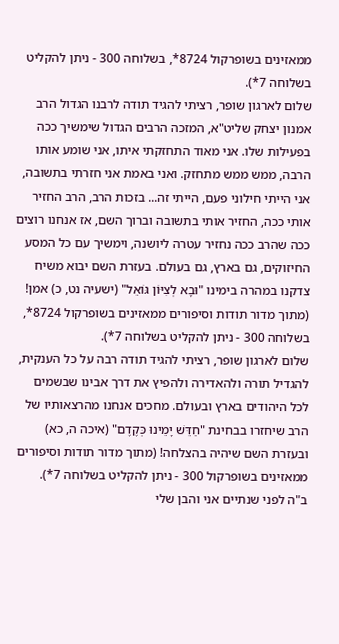ממאזינים בשופרקול 8724*, בשלוחה 300 - ניתן להקליט בשלוחה 7*).
שלום לארגון שופר, רציתי להגיד תודה לרבנו הגדול הרב אמנון יצחק שליט"א, המזכה הרבים הגדול שימשיך ככה בפעילות שלו. אני מאוד התחזקתי איתו, אני שומע אותו הרבה, ממש ממש מתחזק. ואני באמת אני חזרתי בתשובה, אני הייתי חילוני פעם, הייתי זה... בזכות הרב, הרב החזיר אותי ככה, החזיר אותי בתשובה וברוך השם, אז אנחנו רוצים ככה שהרב ככה נחזיר עטרה ליושנה, וימשיך עם כל המסע החיזוקים, גם בארץ, גם בעולם. בעזרת השם יבוא משיח צדקנו במהרה בימינו "וּבָא לְצִיּוֹן גּוֹאֵל" (ישעיה נט, כ) אמן! (מתוך מדור תודות וסיפורים ממאזינים בשופרקול 8724*, בשלוחה 300 - ניתן להקליט בשלוחה 7*).
שלום לארגון שופר, רציתי להגיד תודה רבה על כל הענקית, להגדיל תורה ולהאדירה ולהפיץ את דרך אבינו שבשמים לכל היהודים בארץ ובעולם. מחכים אנחנו מהרצאותיו של הרב שיחזרו בבחינת "חַדֵּשׁ יָמֵינוּ כְּקֶדֶם" (איכה ה, כא) ובעזרת השם שיהיה בהצלחה! (מתוך מדור תודות וסיפורים ממאזינים בשופרקול 300 - ניתן להקליט בשלוחה 7*).
ב"ה לפני שנתיים אני והבן שלי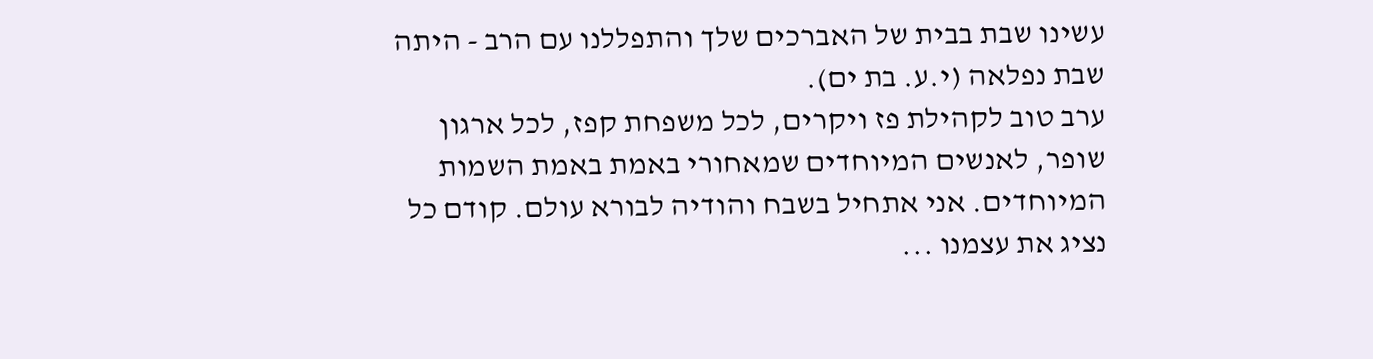עשינו שבת בבית של האברכים שלך והתפללנו עם הרב - היתה שבת נפלאה (י.ע. בת ים).
ערב טוב לקהילת פז ויקרים, לכל משפחת קפז, לכל ארגון שופר, לאנשים המיוחדים שמאחורי באמת באמת השמות המיוחדים. אני אתחיל בשבח והודיה לבורא עולם. קודם כל נציג את עצמנו ...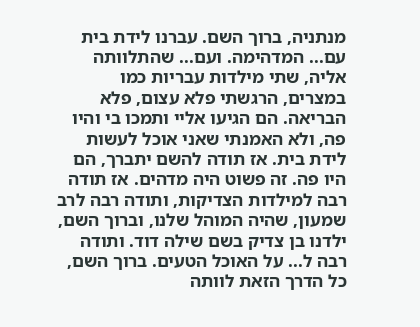מנתניה, ברוך השם. עברנו לידת בית עם... המדהימה. ועם... שהתלוותה אליה, שתי מילדות עבריות כמו במצרים, הרגשתי פלא עצום, פלא הבריאה. הם הגיעו אליי ותמכו בי והיו פה, ולא האמנתי שאני אוכל לעשות לידת בית. אז תודה להשם יתברך, הם היו פה. זה פשוט היה מדהים. אז תודה רבה למילדות הצדיקות, ותודה רבה לרב שמעון, שהיה המוהל שלנו, וברוך השם, ילדנו בן צדיק בשם שילה דוד. ותודה רבה ל... על האוכל הטעים. ברוך השם, כל הדרך הזאת לוותה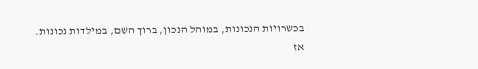בכשרויות הנכונות, במוהל הנכון, ברוך השם, במילדות נכונות. אז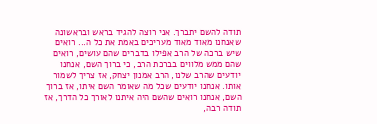תודה להשם יתברך. אני רוצה להגיד בראש ובראשונה שאנחנו מאוד מאוד מעריכים באמת את כל ה... רואים שיש ברכה של הרב אפילו בדברים שהם עושים, רואים שהם ממש מלווים בברכת הרב, כי ברוך השם, אנחנו יודעים שהרב שלנו, הרב אמנון יצחק, אז צריך לשמור אותו. אנחנו יודעים שכל מה שאומר השם איתו, אז ברוך השם, אנחנו רואים שהשם היה איתנו לאורך כל הדרך, אז תודה רבה,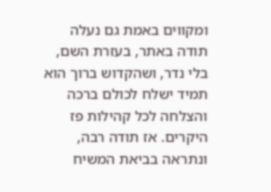ומקווים באמת גם נעלה תודה באתר, בעזרת השם, בלי נדר, ושהקדוש ברוך הוא תמיד ישלח לכולם ברכה והצלחה לכל קהילות פז היקרים. אז תודה רבה, ונתראה בביאת המשיח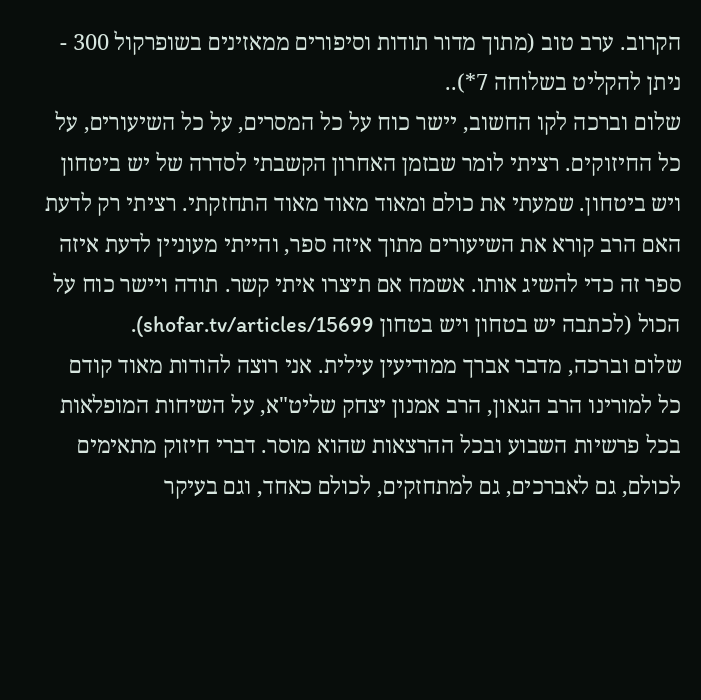הקרוב. ערב טוב (מתוך מדור תודות וסיפורים ממאזינים בשופרקול 300 - ניתן להקליט בשלוחה 7*)..
שלום וברכה לקו החשוב, יישר כוח על כל המסרים, על כל השיעורים, על כל החיזוקים. רציתי לומר שבזמן האחרון הקשבתי לסדרה של יש ביטחון ויש ביטחון. שמעתי את כולם ומאוד מאוד מאוד התחזקתי. רציתי רק לדעת האם הרב קורא את השיעורים מתוך איזה ספר, והייתי מעוניין לדעת איזה ספר זה כדי להשיג אותו. אשמח אם תיצרו איתי קשר. תודה ויישר כוח על הכול (לכתבה יש בטחון ויש בטחון shofar.tv/articles/15699).
שלום וברכה, מדבר אברך ממודיעין עילית. אני רוצה להודות מאוד קודם כל למורינו הרב הגאון, הרב אמנון יצחק שליט"א, על השיחות המופלאות בכל פרשיות השבוע ובכל ההרצאות שהוא מוסר. דברי חיזוק מתאימים לכולם, גם לאברכים, גם למתחזקים, לכולם כאחד, וגם בעיקר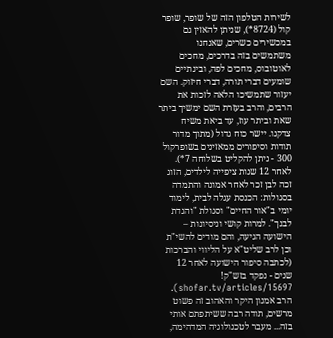לשירות הטלפון הזה של שופר, שופר קול (8724*), שניתן להאזין גם במכשירים כשרים, שאנחנו משתמשים בזה בדרכים, מחכים לאוטובוס, מחכים לפה, ובינתיים שומעים דברי תורה, דברי חיזוק. השם יעזור שתמשיכו הלאה לזכות את הרבים, והרב בעזרת השם ימשיך ביתר שאת וביתר עוז, עד ביאת משיח צדקנו. יישר כוח גדול (מתוך מדור תודות וסיפורים ממאזינים בשופרקול 300 - ניתן להקליט בשלוחה 7*).
לאחר 12 שנות ציפייה לילדים, הזוג זכה לבן זכר לאחר אמונה והתמדה בסגולות: הכנסת עגלה לבית, לימוד יומי ב"אור החיים" וסגולת "והגדת לבנך". למרות קושי וניסיונות – הישועה הגיעה, והם מודים להשי"ת וכן לרב שליט"א על הליווי והברכות (לכתבה סיפור הישועה לאחר 12 שנים - נפקד בזש"ק! shofar.tv/articles/15697).
הרב אמנון היקר והאהוב זה פשוט מרשים, תודה רבה ששיתפתם אותי בזה... מעבר לטכנולוגיה המדהימה,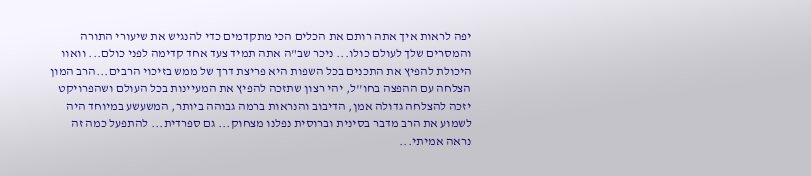יפה לראות איך אתה רותם את הכלים הכי מתקדמים כדי להנגיש את שיעורי התורה והמסרים שלך לעולם כולו... ניכר שב"ה אתה תמיד צעד אחד קדימה לפני כולם... וואוו היכולת להפיץ את התכנים בכל השפות היא פריצת דרך של ממש בזיכוי הרבים...הרב המון הצלחה עם ההפצה בחו''ל, יהי רצון שתזכה להפיץ את המעיינות בכל העולם ושהפרויקט יזכה להצלחה גדולה אמן, הדיבוב והנראות ברמה גבוהה ביותר, המשעשע במיוחד היה לשמוע את הרב מדבר בסינית וברוסית נפלנו מצחוק... גם ספרדית... להתפעל כמה זה נראה אמיתי...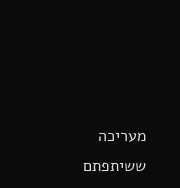מעריכה ששיתפתם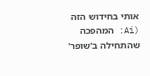אותי בחידוש הזה (Ai: המהפכה שהתחילה ב'שופר'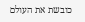כובשת את העולם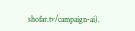shofar.tv/campaign-ai).